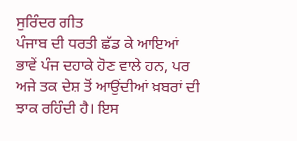ਸੁਰਿੰਦਰ ਗੀਤ
ਪੰਜਾਬ ਦੀ ਧਰਤੀ ਛੱਡ ਕੇ ਆਇਆਂ ਭਾਵੇਂ ਪੰਜ ਦਹਾਕੇ ਹੋਣ ਵਾਲੇ ਹਨ, ਪਰ ਅਜੇ ਤਕ ਦੇਸ਼ ਤੋਂ ਆਉਂਦੀਆਂ ਖ਼ਬਰਾਂ ਦੀ ਝਾਕ ਰਹਿੰਦੀ ਹੈ। ਇਸ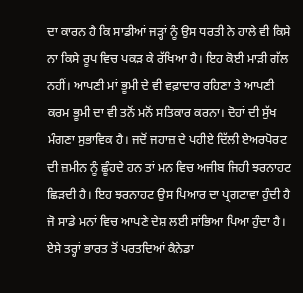ਦਾ ਕਾਰਨ ਹੈ ਕਿ ਸਾਡੀਆਂ ਜੜ੍ਹਾਂ ਨੂੰ ਉਸ ਧਰਤੀ ਨੇ ਹਾਲੇ ਵੀ ਕਿਸੇ ਨਾ ਕਿਸੇ ਰੂਪ ਵਿਚ ਪਕੜ ਕੇ ਰੱਖਿਆ ਹੈ। ਇਹ ਕੋਈ ਮਾੜੀ ਗੱਲ ਨਹੀਂ। ਆਪਣੀ ਮਾਂ ਭੂਮੀ ਦੇ ਵੀ ਵਫ਼ਾਦਾਰ ਰਹਿਣਾ ਤੇ ਆਪਣੀ ਕਰਮ ਭੂਮੀ ਦਾ ਵੀ ਤਨੋਂ ਮਨੋਂ ਸਤਿਕਾਰ ਕਰਨਾ। ਦੋਹਾਂ ਦੀ ਸੁੱਖ ਮੰਗਣਾ ਸੁਭਾਵਿਕ ਹੈ। ਜਦੋਂ ਜਹਾਜ਼ ਦੇ ਪਹੀਏ ਦਿੱਲੀ ਏਅਰਪੋਰਟ ਦੀ ਜ਼ਮੀਨ ਨੂੰ ਛੂੰਹਦੇ ਹਨ ਤਾਂ ਮਨ ਵਿਚ ਅਜੀਬ ਜਿਹੀ ਝਰਨਾਹਟ ਛਿੜਦੀ ਹੈ। ਇਹ ਝਰਨਾਹਟ ਉਸ ਪਿਆਰ ਦਾ ਪ੍ਰਗਟਾਵਾ ਹੁੰਦੀ ਹੈ ਜੋ ਸਾਡੇ ਮਨਾਂ ਵਿਚ ਆਪਣੇ ਦੇਸ਼ ਲਈ ਸਾਂਭਿਆ ਪਿਆ ਹੁੰਦਾ ਹੈ। ਏਸੇ ਤਰ੍ਹਾਂ ਭਾਰਤ ਤੋਂ ਪਰਤਦਿਆਂ ਕੈਨੇਡਾ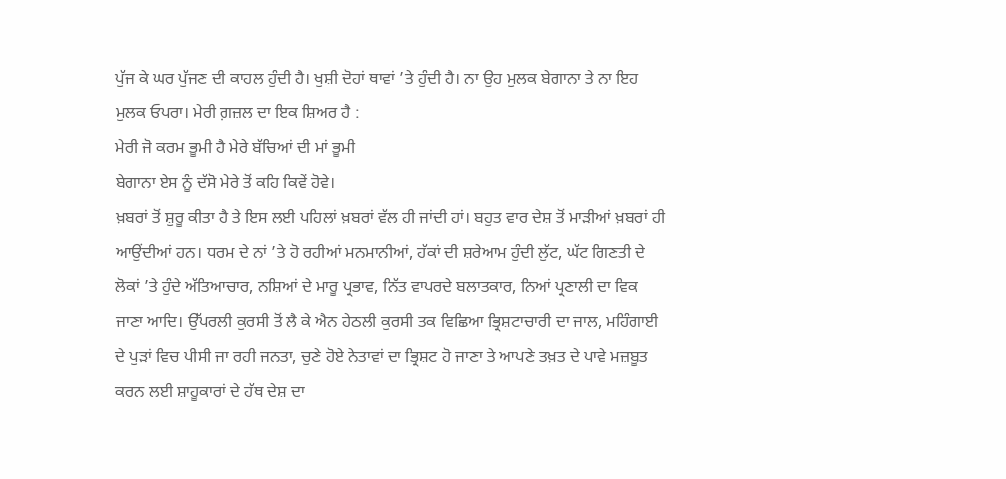ਪੁੱਜ ਕੇ ਘਰ ਪੁੱਜਣ ਦੀ ਕਾਹਲ ਹੁੰਦੀ ਹੈ। ਖੁਸ਼ੀ ਦੋਹਾਂ ਥਾਵਾਂ ’ਤੇ ਹੁੰਦੀ ਹੈ। ਨਾ ਉਹ ਮੁਲਕ ਬੇਗਾਨਾ ਤੇ ਨਾ ਇਹ ਮੁਲਕ ਓਪਰਾ। ਮੇਰੀ ਗ਼ਜ਼ਲ ਦਾ ਇਕ ਸ਼ਿਅਰ ਹੈ :
ਮੇਰੀ ਜੋ ਕਰਮ ਭੂਮੀ ਹੈ ਮੇਰੇ ਬੱਚਿਆਂ ਦੀ ਮਾਂ ਭੂਮੀ
ਬੇਗਾਨਾ ਏਸ ਨੂੰ ਦੱਸੋ ਮੇਰੇ ਤੋਂ ਕਹਿ ਕਿਵੇਂ ਹੋਵੇ।
ਖ਼ਬਰਾਂ ਤੋਂ ਸ਼ੁਰੂ ਕੀਤਾ ਹੈ ਤੇ ਇਸ ਲਈ ਪਹਿਲਾਂ ਖ਼ਬਰਾਂ ਵੱਲ ਹੀ ਜਾਂਦੀ ਹਾਂ। ਬਹੁਤ ਵਾਰ ਦੇਸ਼ ਤੋਂ ਮਾੜੀਆਂ ਖ਼ਬਰਾਂ ਹੀ ਆਉਂਦੀਆਂ ਹਨ। ਧਰਮ ਦੇ ਨਾਂ ’ਤੇ ਹੋ ਰਹੀਆਂ ਮਨਮਾਨੀਆਂ, ਹੱਕਾਂ ਦੀ ਸ਼ਰੇਆਮ ਹੁੰਦੀ ਲੁੱਟ, ਘੱਟ ਗਿਣਤੀ ਦੇ ਲੋਕਾਂ ’ਤੇ ਹੁੰਦੇ ਅੱਤਿਆਚਾਰ, ਨਸ਼ਿਆਂ ਦੇ ਮਾਰੂ ਪ੍ਰਭਾਵ, ਨਿੱਤ ਵਾਪਰਦੇ ਬਲਾਤਕਾਰ, ਨਿਆਂ ਪ੍ਰਣਾਲੀ ਦਾ ਵਿਕ ਜਾਣਾ ਆਦਿ। ਉੱਪਰਲੀ ਕੁਰਸੀ ਤੋਂ ਲੈ ਕੇ ਐਨ ਹੇਠਲੀ ਕੁਰਸੀ ਤਕ ਵਿਛਿਆ ਭ੍ਰਿਸ਼ਟਾਚਾਰੀ ਦਾ ਜਾਲ, ਮਹਿੰਗਾਈ ਦੇ ਪੁੜਾਂ ਵਿਚ ਪੀਸੀ ਜਾ ਰਹੀ ਜਨਤਾ, ਚੁਣੇ ਹੋਏ ਨੇਤਾਵਾਂ ਦਾ ਭ੍ਰਿਸ਼ਟ ਹੋ ਜਾਣਾ ਤੇ ਆਪਣੇ ਤਖ਼ਤ ਦੇ ਪਾਵੇ ਮਜ਼ਬੂਤ ਕਰਨ ਲਈ ਸ਼ਾਹੂਕਾਰਾਂ ਦੇ ਹੱਥ ਦੇਸ਼ ਦਾ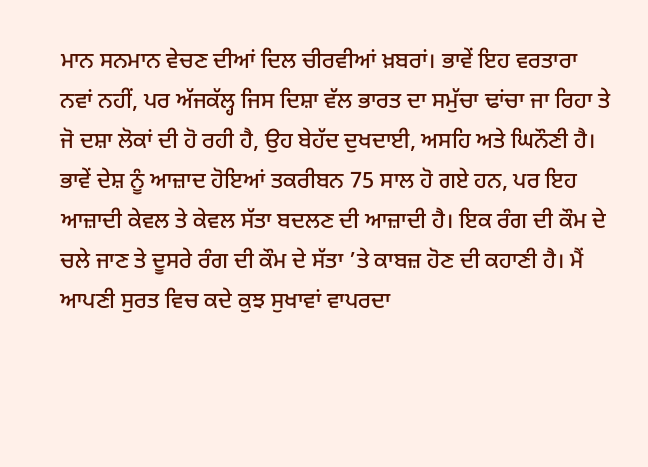ਮਾਨ ਸਨਮਾਨ ਵੇਚਣ ਦੀਆਂ ਦਿਲ ਚੀਰਵੀਆਂ ਖ਼ਬਰਾਂ। ਭਾਵੇਂ ਇਹ ਵਰਤਾਰਾ ਨਵਾਂ ਨਹੀਂ, ਪਰ ਅੱਜਕੱਲ੍ਹ ਜਿਸ ਦਿਸ਼ਾ ਵੱਲ ਭਾਰਤ ਦਾ ਸਮੁੱਚਾ ਢਾਂਚਾ ਜਾ ਰਿਹਾ ਤੇ ਜੋ ਦਸ਼ਾ ਲੋਕਾਂ ਦੀ ਹੋ ਰਹੀ ਹੈ, ਉਹ ਬੇਹੱਦ ਦੁਖਦਾਈ, ਅਸਹਿ ਅਤੇ ਘਿਨੌਣੀ ਹੈ।
ਭਾਵੇਂ ਦੇਸ਼ ਨੂੰ ਆਜ਼ਾਦ ਹੋਇਆਂ ਤਕਰੀਬਨ 75 ਸਾਲ ਹੋ ਗਏ ਹਨ, ਪਰ ਇਹ ਆਜ਼ਾਦੀ ਕੇਵਲ ਤੇ ਕੇਵਲ ਸੱਤਾ ਬਦਲਣ ਦੀ ਆਜ਼ਾਦੀ ਹੈ। ਇਕ ਰੰਗ ਦੀ ਕੌਮ ਦੇ ਚਲੇ ਜਾਣ ਤੇ ਦੂਸਰੇ ਰੰਗ ਦੀ ਕੌਮ ਦੇ ਸੱਤਾ ’ਤੇ ਕਾਬਜ਼ ਹੋਣ ਦੀ ਕਹਾਣੀ ਹੈ। ਮੈਂ ਆਪਣੀ ਸੁਰਤ ਵਿਚ ਕਦੇ ਕੁਝ ਸੁਖਾਵਾਂ ਵਾਪਰਦਾ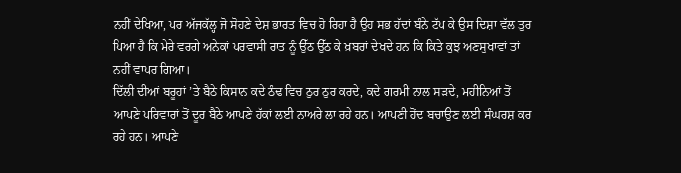ਨਹੀਂ ਦੇਖਿਆ, ਪਰ ਅੱਜਕੱਲ੍ਹ ਜੋ ਸੋਹਣੇ ਦੇਸ਼ ਭਾਰਤ ਵਿਚ ਹੋ ਰਿਹਾ ਹੈ ਉਹ ਸਭ ਹੱਦਾਂ ਬੰਨੇ ਟੱਪ ਕੇ ਉਸ ਦਿਸ਼ਾ ਵੱਲ ਤੁਰ ਪਿਆ ਹੈ ਕਿ ਮੇਰੇ ਵਰਗੇ ਅਨੇਕਾਂ ਪਰਵਾਸੀ ਰਾਤ ਨੂੰ ਉੱਠ ਉੱਠ ਕੇ ਖ਼ਬਰਾਂ ਦੇਖਦੇ ਹਨ ਕਿ ਕਿਤੇ ਕੁਝ ਅਣਸੁਖਾਵਾਂ ਤਾਂ ਨਹੀਂ ਵਾਪਰ ਗਿਆ।
ਦਿੱਲੀ ਦੀਆਂ ਬਰੂਹਾਂ ’ਤੇ ਬੈਠੇ ਕਿਸਾਨ ਕਦੇ ਠੰਢ ਵਿਚ ਠੁਰ ਠੁਰ ਕਰਦੇ, ਕਦੇ ਗਰਮੀ ਨਾਲ ਸੜਦੇ, ਮਹੀਨਿਆਂ ਤੋਂ ਆਪਣੇ ਪਰਿਵਾਰਾਂ ਤੋਂ ਦੂਰ ਬੈਠੇ ਆਪਣੇ ਹੱਕਾਂ ਲਈ ਨਾਅਰੇ ਲਾ ਰਹੇ ਹਨ। ਆਪਣੀ ਹੋਂਦ ਬਚਾਉਣ ਲਈ ਸੰਘਰਸ਼ ਕਰ ਰਹੇ ਹਨ। ਆਪਣੇ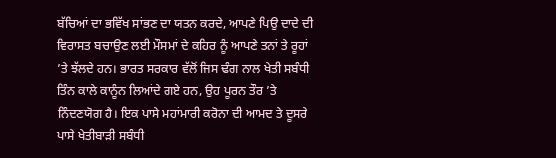ਬੱਚਿਆਂ ਦਾ ਭਵਿੱਖ ਸਾਂਭਣ ਦਾ ਯਤਨ ਕਰਦੇ, ਆਪਣੇ ਪਿਉ ਦਾਦੇ ਦੀ ਵਿਰਾਸਤ ਬਚਾਉਣ ਲਈ ਮੌਸਮਾਂ ਦੇ ਕਹਿਰ ਨੂੰ ਆਪਣੇ ਤਨਾਂ ਤੇ ਰੂਹਾਂ ’ਤੇ ਝੱਲਦੇ ਹਨ। ਭਾਰਤ ਸਰਕਾਰ ਵੱਲੋਂ ਜਿਸ ਢੰਗ ਨਾਲ ਖੇਤੀ ਸਬੰਧੀ ਤਿੰਨ ਕਾਲੇ ਕਾਨੂੰਨ ਲਿਆਂਦੇ ਗਏ ਹਨ, ਉਹ ਪੂਰਨ ਤੌਰ ’ਤੇ ਨਿੰਦਣਯੋਗ ਹੈ। ਇਕ ਪਾਸੇ ਮਹਾਂਮਾਰੀ ਕਰੋਨਾ ਦੀ ਆਮਦ ਤੇ ਦੂਸਰੇ ਪਾਸੇ ਖੇਤੀਬਾੜੀ ਸਬੰਧੀ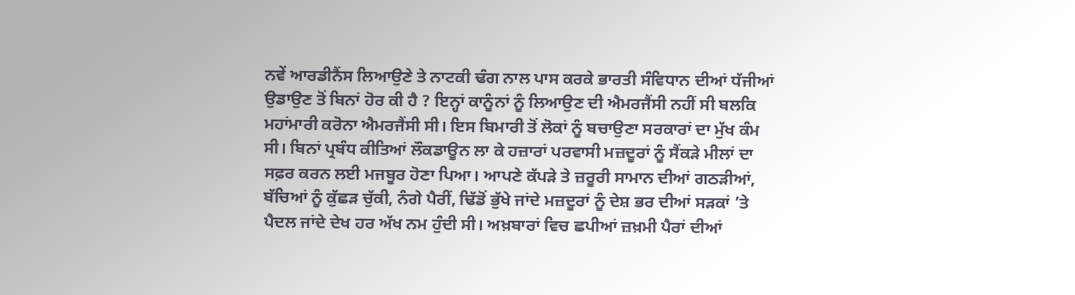ਨਵੇਂ ਆਰਡੀਨੈਂਸ ਲਿਆਉਣੇ ਤੇ ਨਾਟਕੀ ਢੰਗ ਨਾਲ ਪਾਸ ਕਰਕੇ ਭਾਰਤੀ ਸੰਵਿਧਾਨ ਦੀਆਂ ਧੱਜੀਆਂ ਉਡਾਉਣ ਤੋਂ ਬਿਨਾਂ ਹੋਰ ਕੀ ਹੈ ? ਇਨ੍ਹਾਂ ਕਾਨੂੰਨਾਂ ਨੂੰ ਲਿਆਉਣ ਦੀ ਐਮਰਜੈਂਸੀ ਨਹੀਂ ਸੀ ਬਲਕਿ ਮਹਾਂਮਾਰੀ ਕਰੋਨਾ ਐਮਰਜੈਂਸੀ ਸੀ। ਇਸ ਬਿਮਾਰੀ ਤੋਂ ਲੋਕਾਂ ਨੂੰ ਬਚਾਉਣਾ ਸਰਕਾਰਾਂ ਦਾ ਮੁੱਖ ਕੰਮ ਸੀ। ਬਿਨਾਂ ਪ੍ਰਬੰਧ ਕੀਤਿਆਂ ਲੌਕਡਾਊਨ ਲਾ ਕੇ ਹਜ਼ਾਰਾਂ ਪਰਵਾਸੀ ਮਜ਼ਦੂਰਾਂ ਨੂੰ ਸੈਂਕੜੇ ਮੀਲਾਂ ਦਾ ਸਫ਼ਰ ਕਰਨ ਲਈ ਮਜਬੂਰ ਹੋਣਾ ਪਿਆ। ਆਪਣੇ ਕੱਪੜੇ ਤੇ ਜ਼ਰੂਰੀ ਸਾਮਾਨ ਦੀਆਂ ਗਠੜੀਆਂ, ਬੱਚਿਆਂ ਨੂੰ ਕੁੱਛੜ ਚੁੱਕੀ, ਨੰਗੇ ਪੈਰੀਂ, ਢਿੱਡੋਂ ਭੁੱਖੇ ਜਾਂਦੇ ਮਜ਼ਦੂਰਾਂ ਨੂੰ ਦੇਸ਼ ਭਰ ਦੀਆਂ ਸੜਕਾਂ ’ਤੇ ਪੈਦਲ ਜਾਂਦੇ ਦੇਖ ਹਰ ਅੱਖ ਨਮ ਹੁੰਦੀ ਸੀ। ਅਖ਼ਬਾਰਾਂ ਵਿਚ ਛਪੀਆਂ ਜ਼ਖ਼ਮੀ ਪੈਰਾਂ ਦੀਆਂ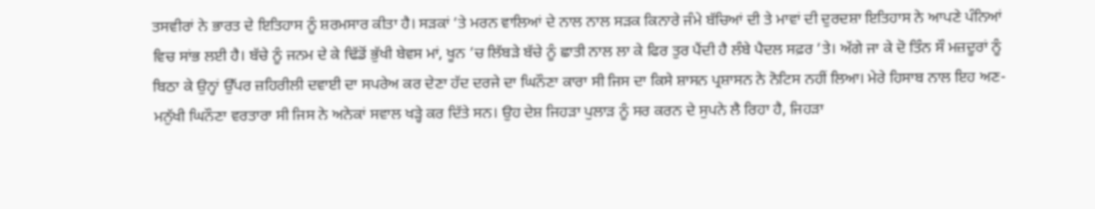ਤਸਵੀਰਾਂ ਨੇ ਭਾਰਤ ਦੇ ਇਤਿਹਾਸ ਨੂੰ ਸ਼ਰਮਸਾਰ ਕੀਤਾ ਹੈ। ਸੜਕਾਂ ’ਤੇ ਮਰਨ ਵਾਲਿਆਂ ਦੇ ਨਾਲ ਨਾਲ ਸੜਕ ਕਿਨਾਰੇ ਜੰਮੇ ਬੱਚਿਆਂ ਦੀ ਤੇ ਮਾਵਾਂ ਦੀ ਦੁਰਦਸ਼ਾ ਇਤਿਹਾਸ ਨੇ ਆਪਣੇ ਪੰਨਿਆਂ ਵਿਚ ਸਾਂਭ ਲਈ ਹੈ। ਬੱਚੇ ਨੂੰ ਜਨਮ ਦੇ ਕੇ ਢਿੱਡੋਂ ਭੁੱਖੀ ਬੇਵਸ ਮਾਂ, ਖੂਨ ’ਚ ਲਿੱਬੜੇ ਬੱਚੇ ਨੂੰ ਛਾਤੀ ਨਾਲ ਲਾ ਕੇ ਫਿਰ ਤੁਰ ਪੈਂਦੀ ਹੈ ਲੰਬੇ ਪੈਦਲ ਸਫ਼ਰ ’ਤੇ। ਅੱਗੇ ਜਾ ਕੇ ਦੋ ਤਿੰਨ ਸੌ ਮਜ਼ਦੂਰਾਂ ਨੂੰ ਬਿਠਾ ਕੇ ਉਨ੍ਹਾਂ ਉੱਪਰ ਜ਼ਹਿਰੀਲੀ ਦਵਾਈ ਦਾ ਸਪਰੇਅ ਕਰ ਦੇਣਾ ਹੱਦ ਦਰਜੇ ਦਾ ਘਿਨੌਣਾ ਕਾਰਾ ਸੀ ਜਿਸ ਦਾ ਕਿਸੇ ਸ਼ਾਸਨ ਪ੍ਰਸ਼ਾਸਨ ਨੇ ਨੋਟਿਸ ਨਹੀਂ ਲਿਆ। ਮੇਰੇ ਹਿਸਾਬ ਨਾਲ ਇਹ ਅਣ-ਮਨੁੱਖੀ ਘਿਨੌਣਾ ਵਰਤਾਰਾ ਸੀ ਜਿਸ ਨੇ ਅਨੇਕਾਂ ਸਵਾਲ ਖੜ੍ਹੇ ਕਰ ਦਿੱਤੇ ਸਨ। ਉਹ ਦੇਸ਼ ਜਿਹੜਾ ਪੁਲਾੜ ਨੂੰ ਸਰ ਕਰਨ ਦੇ ਸੁਪਨੇ ਲੈ ਰਿਹਾ ਹੈ, ਜਿਹੜਾ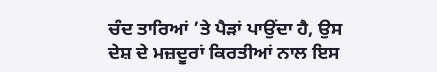ਚੰਦ ਤਾਰਿਆਂ ’ਤੇ ਪੈੜਾਂ ਪਾਉਂਦਾ ਹੈ, ਉਸ ਦੇਸ਼ ਦੇ ਮਜ਼ਦੂਰਾਂ ਕਿਰਤੀਆਂ ਨਾਲ ਇਸ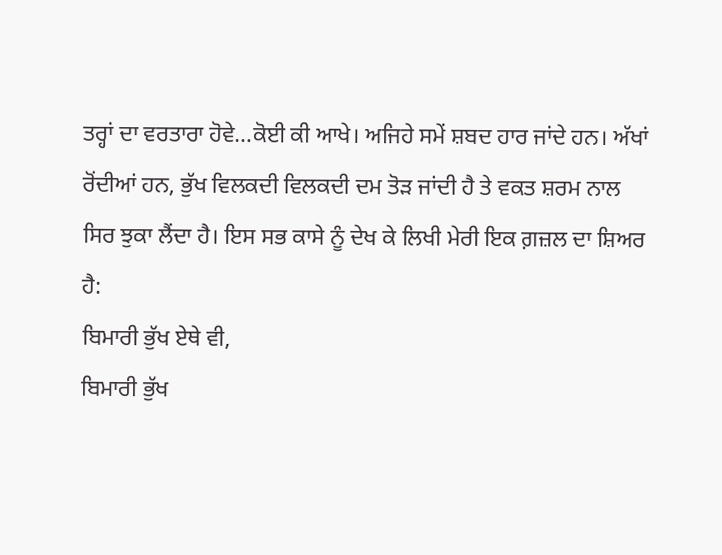ਤਰ੍ਹਾਂ ਦਾ ਵਰਤਾਰਾ ਹੋਵੇ…ਕੋਈ ਕੀ ਆਖੇ। ਅਜਿਹੇ ਸਮੇਂ ਸ਼ਬਦ ਹਾਰ ਜਾਂਦੇ ਹਨ। ਅੱਖਾਂ ਰੋਂਦੀਆਂ ਹਨ, ਭੁੱਖ ਵਿਲਕਦੀ ਵਿਲਕਦੀ ਦਮ ਤੋੜ ਜਾਂਦੀ ਹੈ ਤੇ ਵਕਤ ਸ਼ਰਮ ਨਾਲ ਸਿਰ ਝੁਕਾ ਲੈਂਦਾ ਹੈ। ਇਸ ਸਭ ਕਾਸੇ ਨੂੰ ਦੇਖ ਕੇ ਲਿਖੀ ਮੇਰੀ ਇਕ ਗ਼ਜ਼ਲ ਦਾ ਸ਼ਿਅਰ ਹੈ:
ਬਿਮਾਰੀ ਭੁੱਖ ਏਥੇ ਵੀ,
ਬਿਮਾਰੀ ਭੁੱਖ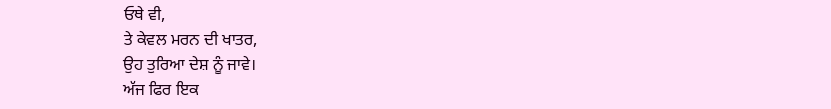ਓਥੇ ਵੀ,
ਤੇ ਕੇਵਲ ਮਰਨ ਦੀ ਖਾਤਰ,
ਉਹ ਤੁਰਿਆ ਦੇਸ਼ ਨੂੰ ਜਾਵੇ।
ਅੱਜ ਫਿਰ ਇਕ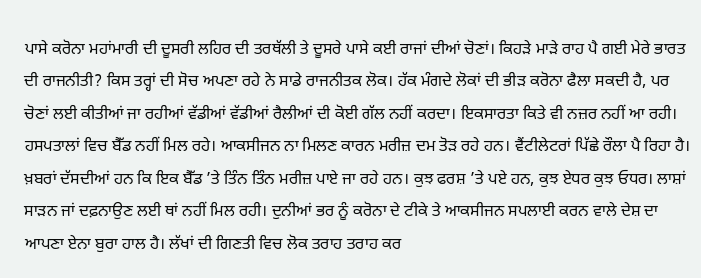ਪਾਸੇ ਕਰੋਨਾ ਮਹਾਂਮਾਰੀ ਦੀ ਦੂਸਰੀ ਲਹਿਰ ਦੀ ਤਰਥੱਲੀ ਤੇ ਦੂਸਰੇ ਪਾਸੇ ਕਈ ਰਾਜਾਂ ਦੀਆਂ ਚੋਣਾਂ। ਕਿਹੜੇ ਮਾੜੇ ਰਾਹ ਪੈ ਗਈ ਮੇਰੇ ਭਾਰਤ ਦੀ ਰਾਜਨੀਤੀ? ਕਿਸ ਤਰ੍ਹਾਂ ਦੀ ਸੋਚ ਅਪਣਾ ਰਹੇ ਨੇ ਸਾਡੇ ਰਾਜਨੀਤਕ ਲੋਕ। ਹੱਕ ਮੰਗਦੇ ਲੋਕਾਂ ਦੀ ਭੀੜ ਕਰੋਨਾ ਫੈਲਾ ਸਕਦੀ ਹੈ, ਪਰ ਚੋਣਾਂ ਲਈ ਕੀਤੀਆਂ ਜਾ ਰਹੀਆਂ ਵੱਡੀਆਂ ਵੱਡੀਆਂ ਰੈਲੀਆਂ ਦੀ ਕੋਈ ਗੱਲ ਨਹੀਂ ਕਰਦਾ। ਇਕਸਾਰਤਾ ਕਿਤੇ ਵੀ ਨਜ਼ਰ ਨਹੀਂ ਆ ਰਹੀ।
ਹਸਪਤਾਲਾਂ ਵਿਚ ਬੈੱਡ ਨਹੀਂ ਮਿਲ ਰਹੇ। ਆਕਸੀਜਨ ਨਾ ਮਿਲਣ ਕਾਰਨ ਮਰੀਜ਼ ਦਮ ਤੋੜ ਰਹੇ ਹਨ। ਵੈਂਟੀਲੇਟਰਾਂ ਪਿੱਛੇ ਰੌਲਾ ਪੈ ਰਿਹਾ ਹੈ। ਖ਼ਬਰਾਂ ਦੱਸਦੀਆਂ ਹਨ ਕਿ ਇਕ ਬੈੱਡ ’ਤੇ ਤਿੰਨ ਤਿੰਨ ਮਰੀਜ਼ ਪਾਏ ਜਾ ਰਹੇ ਹਨ। ਕੁਝ ਫਰਸ਼ ’ਤੇ ਪਏ ਹਨ, ਕੁਝ ਏਧਰ ਕੁਝ ਓਧਰ। ਲਾਸ਼ਾਂ ਸਾੜਨ ਜਾਂ ਦਫ਼ਨਾਉਣ ਲਈ ਥਾਂ ਨਹੀਂ ਮਿਲ ਰਹੀ। ਦੁਨੀਆਂ ਭਰ ਨੂੰ ਕਰੋਨਾ ਦੇ ਟੀਕੇ ਤੇ ਆਕਸੀਜਨ ਸਪਲਾਈ ਕਰਨ ਵਾਲੇ ਦੇਸ਼ ਦਾ ਆਪਣਾ ਏਨਾ ਬੁਰਾ ਹਾਲ ਹੈ। ਲੱਖਾਂ ਦੀ ਗਿਣਤੀ ਵਿਚ ਲੋਕ ਤਰਾਹ ਤਰਾਹ ਕਰ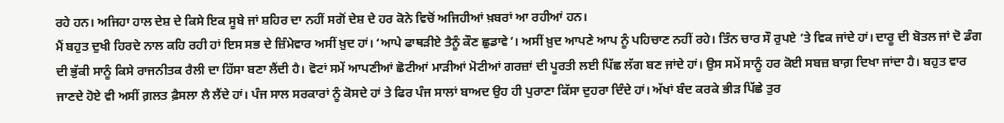ਰਹੇ ਹਨ। ਅਜਿਹਾ ਹਾਲ ਦੇਸ਼ ਦੇ ਕਿਸੇ ਇਕ ਸੂਬੇ ਜਾਂ ਸ਼ਹਿਰ ਦਾ ਨਹੀਂ ਸਗੋਂ ਦੇਸ਼ ਦੇ ਹਰ ਕੋਨੇ ਵਿਚੋਂ ਅਜਿਹੀਆਂ ਖ਼ਬਰਾਂ ਆ ਰਹੀਆਂ ਹਨ।
ਮੈਂ ਬਹੁਤ ਦੁਖੀ ਹਿਰਦੇ ਨਾਲ ਕਹਿ ਰਹੀ ਹਾਂ ਇਸ ਸਭ ਦੇ ਜ਼ਿੰਮੇਵਾਰ ਅਸੀਂ ਖ਼ੁਦ ਹਾਂ। ‘ਆਪੇ ਫਾਥੜੀਏ ਤੈਨੂੰ ਕੌਣ ਛੁਡਾਵੇ’। ਅਸੀਂ ਖ਼ੁਦ ਆਪਣੇ ਆਪ ਨੂੰ ਪਹਿਚਾਣ ਨਹੀਂ ਰਹੇ। ਤਿੰਨ ਚਾਰ ਸੌ ਰੁਪਏ ’ਤੇ ਵਿਕ ਜਾਂਦੇ ਹਾਂ। ਦਾਰੂ ਦੀ ਬੋਤਲ ਜਾਂ ਦੋ ਡੰਗ ਦੀ ਭੁੱਕੀ ਸਾਨੂੰ ਕਿਸੇ ਰਾਜਨੀਤਕ ਰੈਲੀ ਦਾ ਹਿੱਸਾ ਬਣਾ ਲੈਂਦੀ ਹੈ। ਵੋਟਾਂ ਸਮੇਂ ਆਪਣੀਆਂ ਛੋਟੀਆਂ ਮਾੜੀਆਂ ਮੋਟੀਆਂ ਗਰਜ਼ਾਂ ਦੀ ਪੂਰਤੀ ਲਈ ਪਿੱਛ ਲੱਗ ਬਣ ਜਾਂਦੇ ਹਾਂ। ਉਸ ਸਮੇਂ ਸਾਨੂੰ ਹਰ ਕੋਈ ਸਬਜ਼ ਬਾਗ਼ ਦਿਖਾ ਜਾਂਦਾ ਹੈ। ਬਹੁਤ ਵਾਰ ਜਾਣਦੇ ਹੋਏ ਵੀ ਅਸੀਂ ਗ਼ਲਤ ਫ਼ੈਸਲਾ ਲੈ ਲੈਂਦੇ ਹਾਂ। ਪੰਜ ਸਾਲ ਸਰਕਾਰਾਂ ਨੂੰ ਕੋਸਦੇ ਹਾਂ ਤੇ ਫਿਰ ਪੰਜ ਸਾਲਾਂ ਬਾਅਦ ਉਹ ਹੀ ਪੁਰਾਣਾ ਕਿੱਸਾ ਦੁਹਰਾ ਦਿੰਦੇ ਹਾਂ। ਅੱਖਾਂ ਬੰਦ ਕਰਕੇ ਭੀੜ ਪਿੱਛੇ ਤੁਰ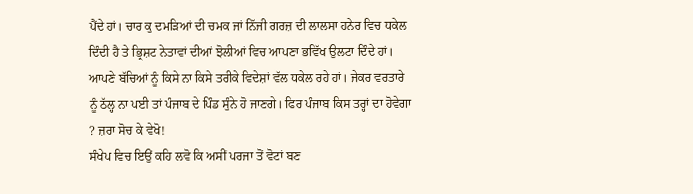ਪੈਂਦੇ ਹਾਂ। ਚਾਰ ਕੁ ਦਮੜਿਆਂ ਦੀ ਚਮਕ ਜਾਂ ਨਿੱਜੀ ਗਰਜ਼ ਦੀ ਲਾਲਸਾ ਹਨੇਰ ਵਿਚ ਧਕੇਲ ਦਿੰਦੀ ਹੈ ਤੇ ਭ੍ਰਿਸ਼ਟ ਨੇਤਾਵਾਂ ਦੀਆਂ ਝੋਲੀਆਂ ਵਿਚ ਆਪਣਾ ਭਵਿੱਖ ਉਲਟਾ ਦਿੰਦੇ ਹਾਂ। ਆਪਣੇ ਬੱਚਿਆਂ ਨੂੰ ਕਿਸੇ ਨਾ ਕਿਸੇ ਤਰੀਕੇ ਵਿਦੇਸ਼ਾਂ ਵੱਲ ਧਕੇਲ ਰਹੇ ਹਾਂ। ਜੇਕਰ ਵਰਤਾਰੇ ਨੂੰ ਠੱਲ੍ਹ ਨਾ ਪਈ ਤਾਂ ਪੰਜਾਬ ਦੇ ਪਿੰਡ ਸੁੰਨੇ ਹੋ ਜਾਣਗੇ। ਫਿਰ ਪੰਜਾਬ ਕਿਸ ਤਰ੍ਹਾਂ ਦਾ ਹੋਵੇਗਾ ? ਜ਼ਰਾ ਸੋਚ ਕੇ ਵੇਖੋ!
ਸੰਖੇਪ ਵਿਚ ਇਉਂ ਕਹਿ ਲਵੋ ਕਿ ਅਸੀਂ ਪਰਜਾ ਤੋਂ ਵੋਟਾਂ ਬਣ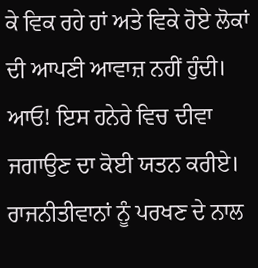ਕੇ ਵਿਕ ਰਹੇ ਹਾਂ ਅਤੇ ਵਿਕੇ ਹੋਏ ਲੋਕਾਂ ਦੀ ਆਪਣੀ ਆਵਾਜ਼ ਨਹੀਂ ਹੁੰਦੀ। ਆਓ! ਇਸ ਹਨੇਰੇ ਵਿਚ ਦੀਵਾ ਜਗਾਉਣ ਦਾ ਕੋਈ ਯਤਨ ਕਰੀਏ। ਰਾਜਨੀਤੀਵਾਨਾਂ ਨੂੰ ਪਰਖਣ ਦੇ ਨਾਲ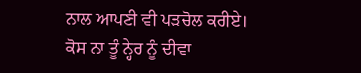ਨਾਲ ਆਪਣੀ ਵੀ ਪੜਚੋਲ ਕਰੀਏ।
ਕੋਸ ਨਾ ਤੂੰ ਨ੍ਹੇਰ ਨੂੰ ਦੀਵਾ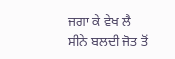ਜਗਾ ਕੇ ਵੇਖ ਲੈ
ਸੀਨੇ ਬਲਦੀ ਜੋਤ ਤੋਂ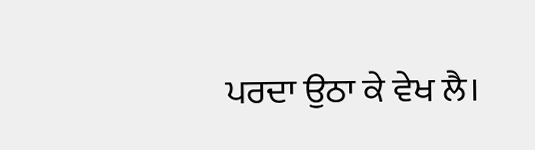ਪਰਦਾ ਉਠਾ ਕੇ ਵੇਖ ਲੈ।